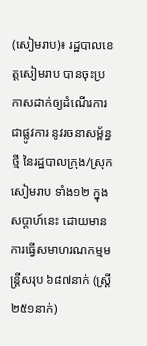(សៀមរាប)៖ រដ្ឋបាលខេត្តសៀមរាប បានចុះប្រកាសដាក់ឲ្យដំណើរការជាផ្លូវការ នូវរចនាសម្ព័ន្ធថ្មី នៃរដ្ឋបាលក្រុង/ស្រុកសៀមរាប ទាំង១២ ក្នុងសប្ដាហ៍នេះ ដោយមានការធ្វើសមាហរណកម្មមន្ត្រីសរុប ៦៨៧នាក់ (ស្រ្តី ២៥១នាក់)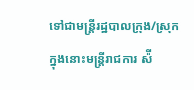ទៅជាមន្ត្រីរដ្ឋបាលក្រុង/ស្រុក ក្នុងនោះមន្ត្រីរាជការ ស៉ី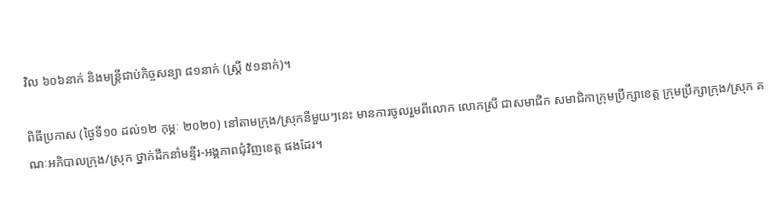វិល ៦០៦នាក់ និងមន្ត្រីជាប់កិច្ចសន្យា ៨១នាក់ (ស្រ្តី ៥១នាក់)។

ពិធីប្រកាស (ថ្ងៃទី១០ ដល់១២ កុម្ភៈ ២០២០) នៅតាមក្រុង/ស្រុកនីមួយៗនេះ មានការចូលរួមពីលោក លោកស្រី ជាសមាជិក សមាជិកាក្រុមប្រឹក្សាខេត្ត ក្រុមប្រឹក្សាក្រុង/ស្រុក គណៈអភិបាលក្រុង/ស្រុក ថ្នាក់ដឹកនាំមន្ទីរ-អង្គភាពជុំវិញខេត្ត ផងដែរ។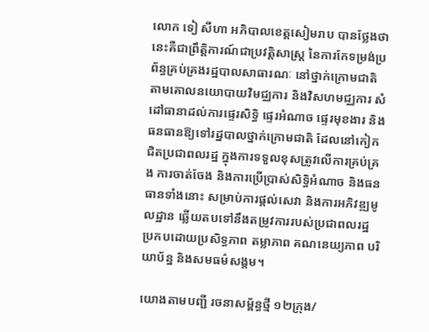លោក ទៀ សីហា អភិបាលខេត្តសៀមរាប បានថ្លែងថា នេះគឺជាព្រឹត្តិការណ៍ជាប្រវត្តិសាស្ត្រ នៃការកែទម្រង់ប្រព័ន្ធគ្រប់គ្រងរដ្ឋបាលសាធារណៈ នៅថ្នាក់ក្រោមជាតិ តាមគោលនយោបាយវិមជ្ឈការ និងវិសហមជ្ឈការ សំដៅធានាដល់ការផ្ទេរសិទ្ធិ ផ្ទេរអំណាច ផ្ទេរមុខងារ និងធនធានឱ្យទៅរដ្ឋបាលថ្នាក់ក្រោមជាតិ ដែលនៅកៀកជិតប្រជាពលរដ្ឋ ក្នុងការទទួលខុសត្រូវលើការគ្រប់គ្រង ការចាត់ចែង និងការប្រើប្រាស់សិទ្ធិអំណាច និងធនធានទាំងនោះ សម្រាប់ការផ្តល់សេវា និងការអភិវឌ្ឍមូលដ្ឋាន ឆ្លើយតបទៅនឹងតម្រូវការរបស់ប្រជាពលរដ្ឋ ប្រកបដោយប្រសិទ្ធភាព តម្លាភាព គណនេយ្យភាព បរិយាប័ន្ន និងសមធម៌សង្គម។

យោងតាមបញ្ជី រចនាសម្ព័ន្ធថ្មី ១២ក្រុង/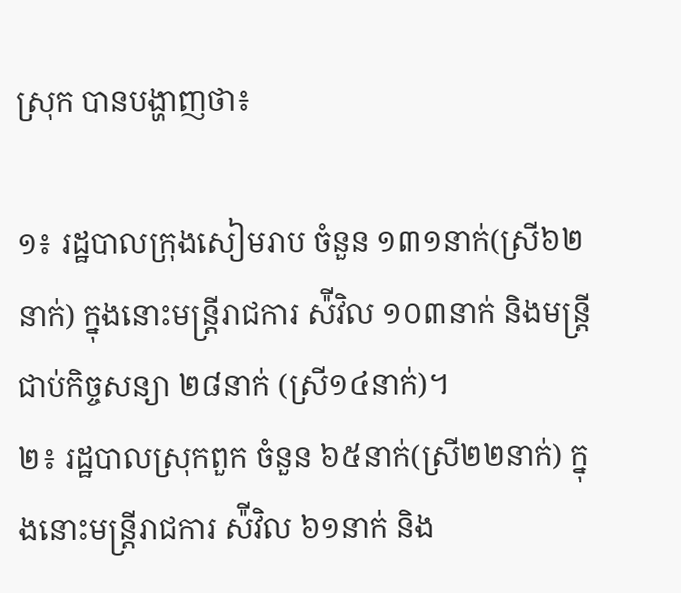ស្រុក បានបង្ហាញថា៖

១៖ រដ្ឋបាលក្រុងសៀមរាប ចំនួន ១៣១នាក់(ស្រី៦២នាក់) ក្នុងនោះមន្ត្រីរាជការ ស៉ីវិល ១០៣នាក់ និងមន្ត្រីជាប់កិច្ចសន្យា ២៨នាក់ (ស្រី១៤នាក់)។
២៖ រដ្ឋបាលស្រុកពួក ចំនួន ៦៥នាក់(ស្រី២២នាក់) ក្នុងនោះមន្ត្រីរាជការ ស៉ីវិល ៦១នាក់ និង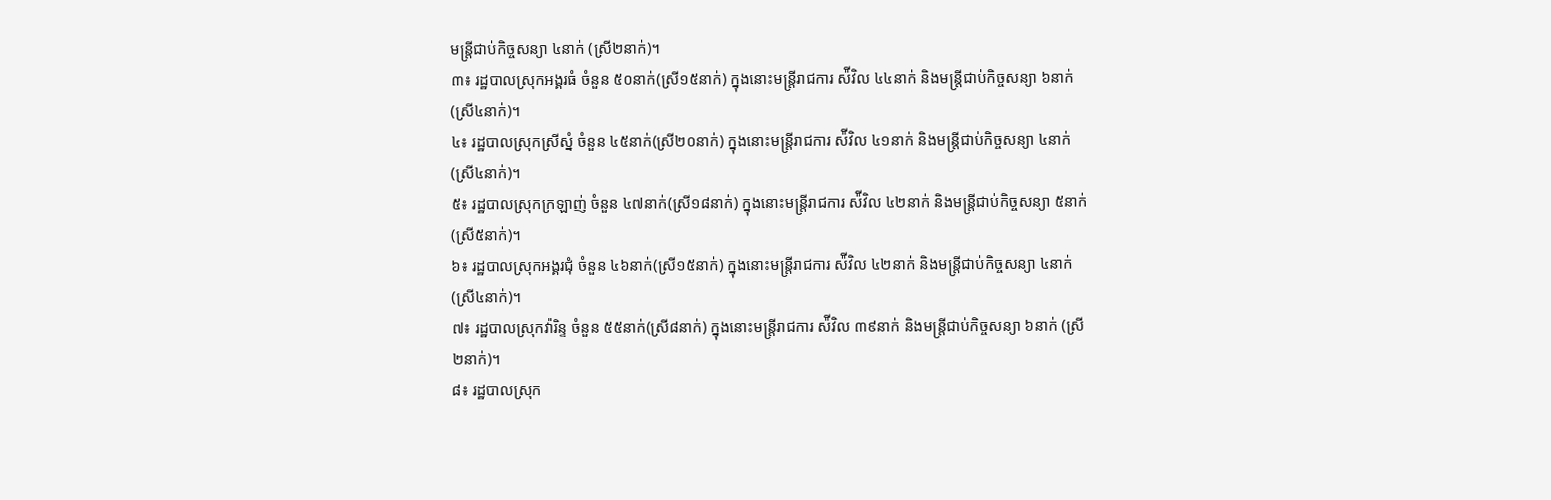មន្ត្រីជាប់កិច្ចសន្យា ៤នាក់ (ស្រី២នាក់)។
៣៖ រដ្ឋបាលស្រុកអង្គរធំ ចំនួន ៥០នាក់(ស្រី១៥នាក់) ក្នុងនោះមន្ត្រីរាជការ ស៉ីវិល ៤៤នាក់ និងមន្ត្រីជាប់កិច្ចសន្យា ៦នាក់(ស្រី៤នាក់)។
៤៖ រដ្ឋបាលស្រុកស្រីស្នំ ចំនួន ៤៥នាក់(ស្រី២០នាក់) ក្នុងនោះមន្ត្រីរាជការ ស៉ីវិល ៤១នាក់ និងមន្ត្រីជាប់កិច្ចសន្យា ៤នាក់(ស្រី៤នាក់)។
៥៖ រដ្ឋបាលស្រុកក្រឡាញ់ ចំនួន ៤៧នាក់(ស្រី១៨នាក់) ក្នុងនោះមន្ត្រីរាជការ ស៉ីវិល ៤២នាក់ និងមន្ត្រីជាប់កិច្ចសន្យា ៥នាក់ (ស្រី៥នាក់)។
៦៖ រដ្ឋបាលស្រុកអង្គរជុំ ចំនួន ៤៦នាក់(ស្រី១៥នាក់) ក្នុងនោះមន្ត្រីរាជការ ស៉ីវិល ៤២នាក់ និងមន្ត្រីជាប់កិច្ចសន្យា ៤នាក់(ស្រី៤នាក់)។
៧៖ រដ្ឋបាលស្រុកវ៉ារិន្ទ ចំនួន ៥៥នាក់(ស្រី៨នាក់) ក្នុងនោះមន្ត្រីរាជការ ស៉ីវិល ៣៩នាក់ និងមន្ត្រីជាប់កិច្ចសន្យា ៦នាក់ (ស្រី២នាក់)។
៨៖ រដ្ឋបាលស្រុក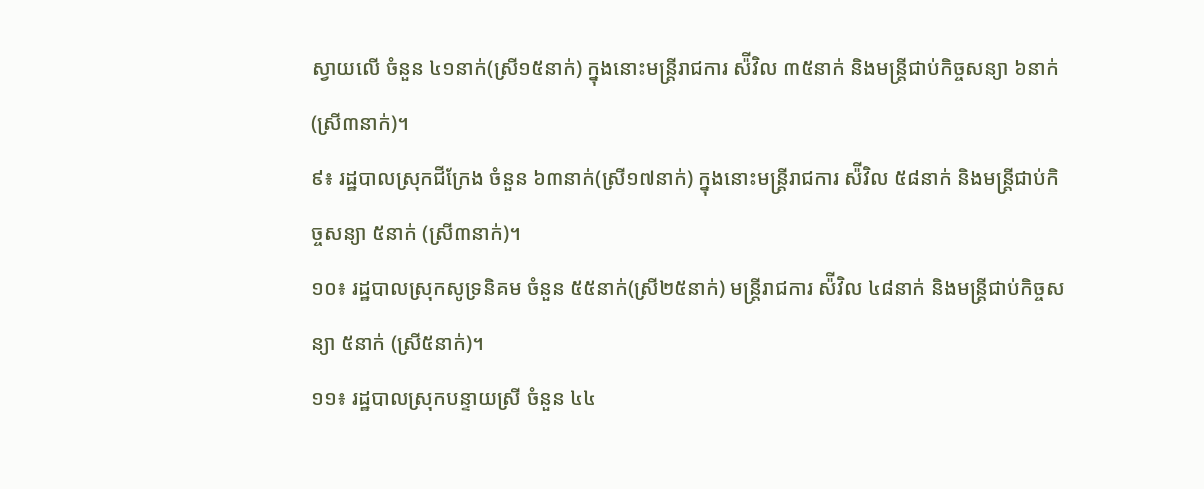ស្វាយលើ ចំនួន ៤១នាក់(ស្រី១៥នាក់) ក្នុងនោះមន្ត្រីរាជការ ស៉ីវិល ៣៥នាក់ និងមន្ត្រីជាប់កិច្ចសន្យា ៦នាក់ (ស្រី៣នាក់)។
៩៖ រដ្ឋបាលស្រុកជីក្រែង ចំនួន ៦៣នាក់(ស្រី១៧នាក់) ក្នុងនោះមន្ត្រីរាជការ ស៉ីវិល ៥៨នាក់ និងមន្ត្រីជាប់កិច្ចសន្យា ៥នាក់ (ស្រី៣នាក់)។
១០៖ រដ្ឋបាលស្រុកសូទ្រនិគម ចំនួន ៥៥នាក់(ស្រី២៥នាក់) មន្ត្រីរាជការ ស៉ីវិល ៤៨នាក់ និងមន្ត្រីជាប់កិច្ចសន្យា ៥នាក់ (ស្រី៥នាក់)។
១១៖ រដ្ឋបាលស្រុកបន្ទាយស្រី ចំនួន ៤៤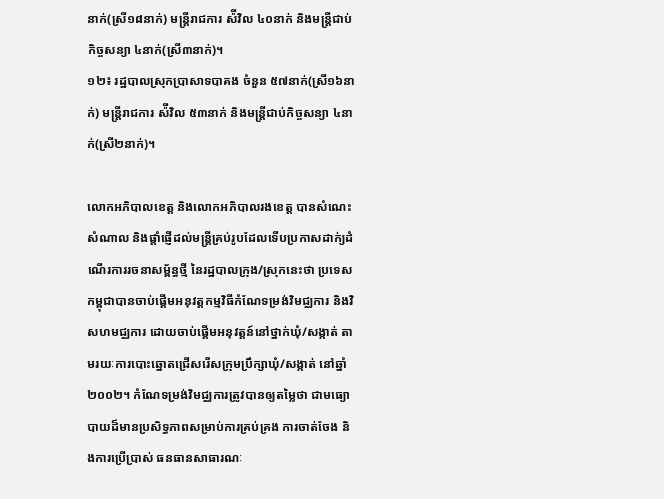នាក់(ស្រី១៨នាក់) មន្ត្រីរាជការ ស៉ីវិល ៤០នាក់ និងមន្ត្រីជាប់កិច្ចសន្យា ៤នាក់(ស្រី៣នាក់)។
១២៖ រដ្ឋបាលស្រុកប្រាសាទបាគង ចំនួន ៥៧នាក់(ស្រី១៦នាក់) មន្ត្រីរាជការ ស៉ីវិល ៥៣នាក់ និងមន្ត្រីជាប់កិច្ចសន្យា ៤នាក់(ស្រី២នាក់)។

លោកអភិបាលខេត្ត និងលោកអភិបាលរងខេត្ត បានសំណេះសំណាល និងផ្តាំផ្ញើដល់មន្ត្រីគ្រប់រូបដែលទើបប្រកាសដាក់្យដំណើរការរចនាសម្ព័ន្ធថ្មី នៃរដ្ឋបាលក្រុង/ស្រុកនេះថា ប្រទេសកម្ពុជាបានចាប់ផ្តើមអនុវត្តកម្មវិធីកំណែទម្រង់វិមជ្ឈការ និងវិសហមជ្ឈការ ដោយចាប់ផ្តើមអនុវត្តន៍នៅថ្នាក់ឃុំ/សង្កាត់ តាមរយៈការបោះឆ្នោតជ្រើសរើសក្រុមប្រឹក្សាឃុំ/សង្កាត់ នៅឆ្នាំ២០០២។ កំណែទម្រង់វិមជ្ឈការត្រូវបានឲ្យតម្លៃថា ជាមធ្យោបាយដ៏មានប្រសិទ្ធភាពសម្រាប់ការគ្រប់គ្រង ការចាត់ចែង និងការប្រើប្រាស់ ធនធានសាធារណៈ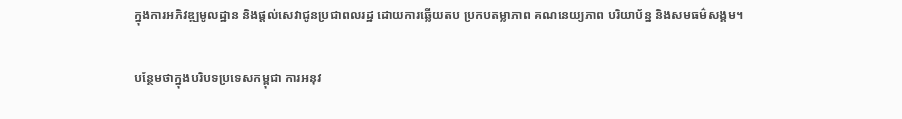ក្នុងការអភិវឌ្ឍមូលដ្ឋាន និងផ្តល់សេវាជូនប្រជាពលរដ្ឋ ដោយការឆ្លើយតប ប្រកបតម្លាភាព គណនេយ្យភាព បរិយាប័ន្ន និងសមធម៌សង្គម។

បន្ថែមថាក្នុងបរិបទប្រទេសកម្ពុជា ការអនុវ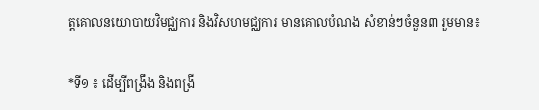ត្តគោលនយោបាយវិមជ្ឈការ និងវិសហមជ្ឈការ មានគោលបំណង សំខាន់ៗចំនួន៣ រួមមាន៖

*ទី១ ៖ ដើម្បីពង្រឹង និងពង្រី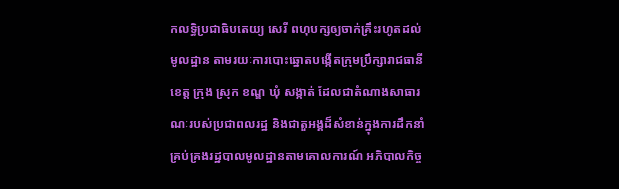កលទ្ធិប្រជាធិបតេយ្យ សេរី ពហុបក្សឲ្យចាក់គ្រឹះរហូតដល់មូលដ្ឋាន តាមរយៈការបោះឆ្នោតបង្កើតក្រុមប្រឹក្សារាជធានី ខេត្ត ក្រុង ស្រុក ខណ្ឌ ឃុំ សង្កាត់ ដែលជាតំណាងសាធារណៈរបស់ប្រជាពលរដ្ឋ និងជាតួអង្គដ៏សំខាន់ក្នុងការដឹកនាំ គ្រប់គ្រងរដ្ឋបាលមូលដ្ឋានតាមគោលការណ៍ អភិបាលកិច្ច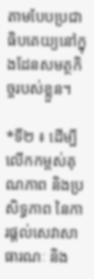តាមបែបប្រជាធិបតេយ្យនៅក្នុងដែនសមត្ថកិច្ចរបស់ខ្លួន។

*ទី២ ៖ ដើម្បីលើកកម្ពស់គុណភាព និងប្រសិទ្ធភាព នៃការផ្តល់សេវាសាធារណៈ និង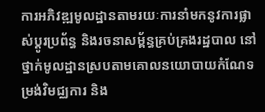ការអភិវឌ្ឍមូលដ្ឋានតាមរយៈការនាំមកនូវការផ្លាស់ប្តូរប្រព័ន្ធ និងរចនាសម្ព័ន្ធគ្រប់គ្រងរដ្ឋបាល នៅថ្នាក់មូលដ្ឋានស្របតាមគោលនយោបាយកំណែទម្រង់វិមជ្ឈការ និង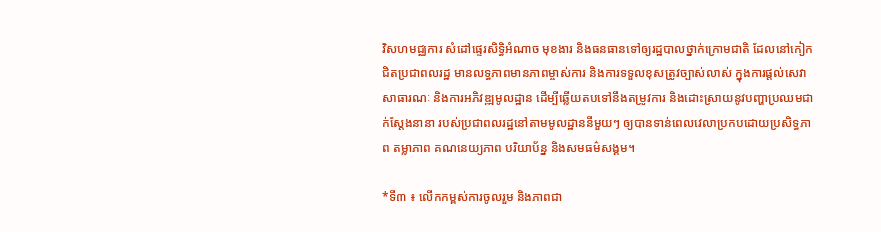វិសហមជ្ឈការ សំដៅផ្ទេរសិទ្ធិអំណាច មុខងារ និងធនធានទៅឲ្យរដ្ឋបាលថ្នាក់ក្រោមជាតិ ដែលនៅកៀកជិតប្រជាពលរដ្ឋ មានលទ្ធភាពមានភាពម្ចាស់ការ និងការទទួលខុសត្រូវច្បាស់លាស់ ក្នុងការផ្តល់សេវាសាធារណៈ និងការអភិវឌ្ឍមូលដ្ឋាន ដើម្បីឆ្លើយតបទៅនឹងតម្រូវការ និងដោះស្រាយនូវបញ្ហាប្រឈមជាក់ស្តែងនានា របស់ប្រជាពលរដ្ឋនៅតាមមូលដ្ឋាននីមួយៗ ឲ្យបានទាន់ពេលវេលាប្រកបដោយប្រសិទ្ធភាព តម្លាភាព គណនេយ្យភាព បរិយាប័ន្ន និងសមធម៌សង្គម។

*ទី៣ ៖ លើកកម្ពស់ការចូលរួម និងភាពជា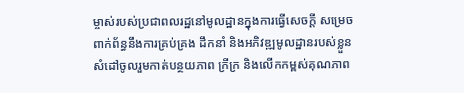ម្ចាស់របស់ប្រជាពលរដ្ឋនៅមូលដ្ឋានក្នុងការធ្វើសេចក្តី សម្រេចពាក់ព័ន្ធនឹងការគ្រប់គ្រង ដឹកនាំ និងអភិវឌ្ឍមូលដ្ឋានរបស់ខ្លួន សំដៅចូលរួមកាត់បន្ថយភាព ក្រីក្រ និងលើកកម្ពស់គុណភាព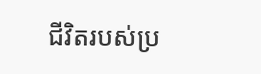ជីវិតរបស់ប្រ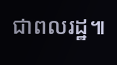ជាពលរដ្ឋ៕